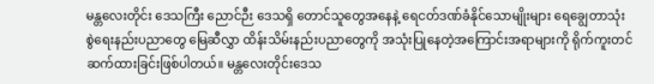မန္တလေးတိုင်း ဒေသကြီး ညောင်ဉီး ဒေသရှိ တောင်သူတွေအနေနဲ့ ရေငတ်ဒဏ်ခံနိုင်သောမျိုးများ ရေချွေတာသုံးစွဲရေးနည်းပညာတွေ မြေဆီလွှာ ထိန်းသိမ်းနည်းပညာတွေကို အသုံးပြုနေတဲ့အကြောင်းအရာများကို ရိုက်ကူးတင်ဆက်ထားခြင်းဖြစ်ပါတယ်။ မန္တလေးတိုင်းဒေသ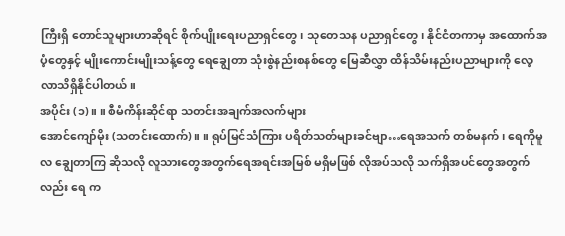ကြီးရှိ တောင်သူများဟာဆိုရင် စိုက်ပျိုးရေးပညာရှင်တွေ၊ သုတေသန ပညာရှင်တွေ၊ နိုင်ငံတကာမှ အထောက်အပံ့တွေနှင့် မျိုးကောင်းမျိုးသန့်တွေ ရေချွေတာ သုံးစွဲနည်းစနစ်တွေ မြေဆီလွှာ ထိန်သိမ်းနည်းပညာများကို လေ့လာသိရှိနိုင်ပါတယ်။
အပိုင်း (၁)။ ။ စီမံကိန်းဆိုင်ရာ သတင်းအချက်အလက်များ
အောင်ကျော်မိုး (သတင်းထောက်)။ ။ ရုပ်မြင်သံကြား ပရိတ်သတ်များခင်ဗျာ…ရေအသက် တစ်မနက် ၊ ရေကိုမူလ ချွေတာကြ ဆိုသလို လူသားတွေအတွက်ရေအရင်းအမြစ် မရှိမဖြစ် လိုအပ်သလို သက်ရှိအပင်တွေအတွက်လည်း ရေ က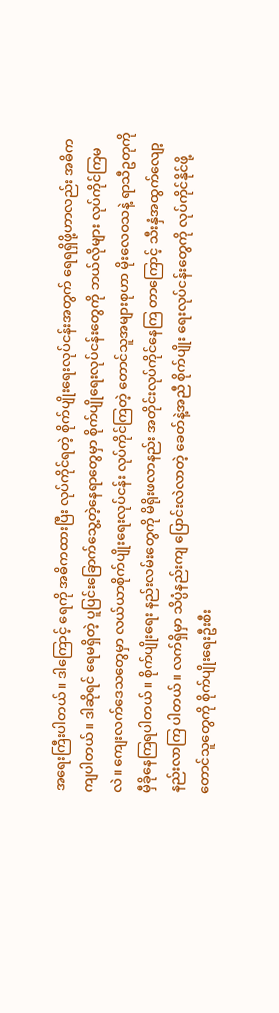အရေးကြီးပါတယ်။ ဒါကြောင့် ရေကို အဓိကထားပြီး လုပ်ကိုင်ရတဲ့ စိုက်ပျိုးရေးလုပ်ငန်းအတွက် ရေရရှိဖို့ဟာလည်း အဓိကကျပါတယ်။ ဒါဆိုရင် ရေမရှိတဲ့ ပူပြင်းခြောက်သွေ့တဲ့နေရာတွေမှာ စိုက်ပျိုရေးလုပ်ငန်းတွေကို ဘယ်လိုများ လုပ်ကိုင်ကြမလဲ။ ကျေးလက်ဒေသတွေမှာ လယ်ယာစိုက်ပျိုးရေးလုပ်ငန်း လုပ်ကိုင်ကြတဲ့ တောင်သူအများစုဟာ မိုးလေဝသနဲ့ ရာသီဥတုကို မှီခိုနေကြရပါတယ်။ စိုက်ပျိုးရေး နည်းလမ်းတွေကို မိရိုးဖလာနည်း အတိုင်းလုပ်ကိုင်နေကြ တာကြောင့် သီးနှံအထွက်လျော့နည်းလာကြ ပါတယ်။ လက်ရှိမှာ သိပ္ပံနည်းကျ ပြောင်းလဲလာတဲ့ ခေတ်နဲ့အညီ စိုက်ပျိုး ရေးလုပ်ငန်းတွေကို လုပ်ကိုင်နိုင်ဖို့ တောင်သူတွေကို စိုက်ပျိုးရေးဦးစီး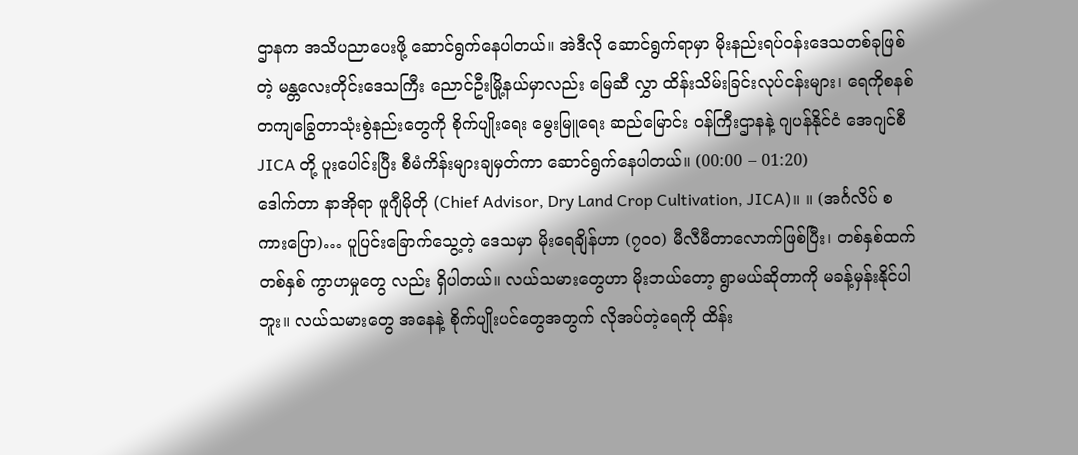ဌာနက အသိပညာပေးဖို့ ဆောင်ရွက်နေပါတယ်။ အဲဒီလို ဆောင်ရွက်ရာမှာ မိုးနည်းရပ်ဝန်းဒေသတစ်ခုဖြစ်တဲ့ မန္တလေးတိုင်းဒေသကြီး ညောင်ဦးမြို့နယ်မှာလည်း မြေဆီ လွှာ ထိန်းသိမ်းခြင်းလုပ်ငန်းများ၊ ရေကိုစနစ်တကျခြွေတာသုံးစွဲနည်းတွေကို စိုက်ပျိုးရေး မွေးမြူရေး ဆည်မြောင်း ဝန်ကြီးဌာနနဲ့ ဂျပန်နိုင်ငံ အေဂျင်စီ JICA တို့ ပူးပေါင်းပြီး စီမံကိန်းများချမှတ်ကာ ဆောင်ရွက်နေပါတယ်။ (00:00 – 01:20)
ဒေါက်တာ နာအိုရာ ဖူဂျီမိုတို (Chief Advisor, Dry Land Crop Cultivation, JICA)။ ။ (အင်္ဂလိပ် စကားပြော)… ပူပြင်းခြောက်သွေ့တဲ့ ဒေသမှာ မိုးရေချိန်ဟာ (၇၀၀) မီလီမီတာလောက်ဖြစ်ပြီး၊ တစ်နှစ်ထက် တစ်နှစ် ကွာဟမှုတွေ လည်း ရှိပါတယ်။ လယ်သမားတွေဟာ မိုးဘယ်တော့ ရွာမယ်ဆိုတာကို မခန့်မှန်းနိုင်ပါဘူး။ လယ်သမားတွေ အနေနဲ့ စိုက်ပျိုးပင်တွေအတွက် လိုအပ်တဲ့ရေကို ထိန်း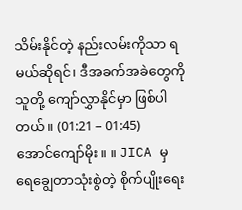သိမ်းနိုင်တဲ့ နည်းလမ်းကိုသာ ရမယ်ဆိုရင်၊ ဒီအခက်အခဲတွေကို သူတို့ ကျော်လွှာနိုင်မှာ ဖြစ်ပါတယ်။ (01:21 – 01:45)
အောင်ကျော်မိုး။ ။ JICA မှ ရေချွေတာသုံးစွဲတဲ့ စိုက်ပျိုးရေး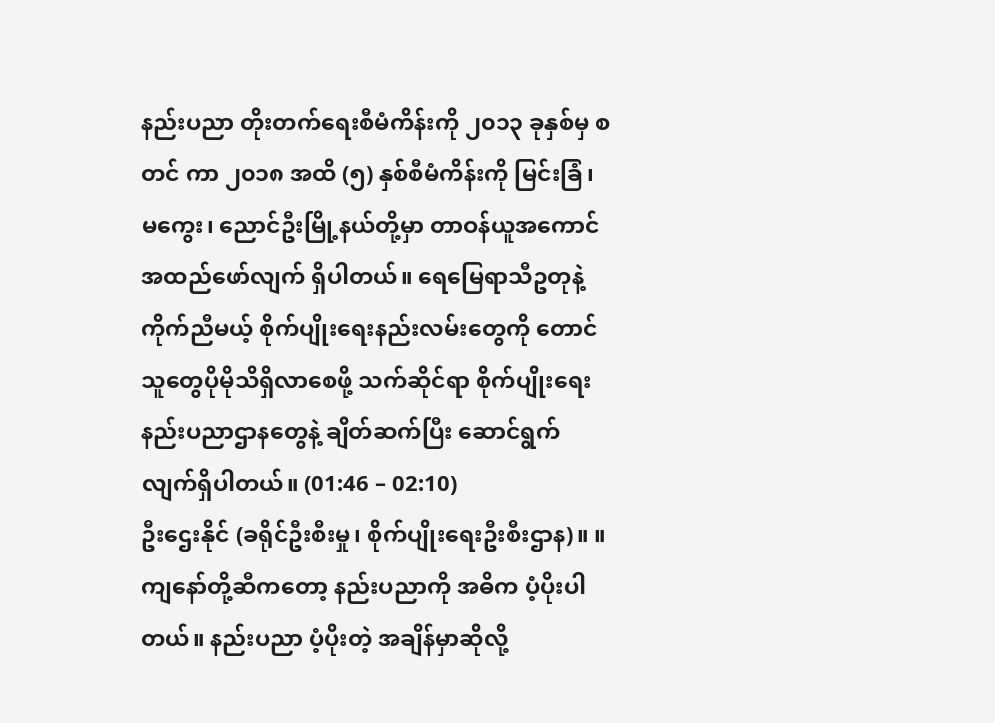နည်းပညာ တိုးတက်ရေးစီမံကိန်းကို ၂၀၁၃ ခုနှစ်မှ စတင် ကာ ၂၀၁၈ အထိ (၅) နှစ်စီမံကိန်းကို မြင်းခြံ၊ မကွေး၊ ညောင်ဦးမြို့နယ်တို့မှာ တာဝန်ယူအကောင်အထည်ဖော်လျက် ရှိပါတယ်။ ရေမြေရာသီဥတုနဲ့ကိုက်ညီမယ့် စိုက်ပျိုးရေးနည်းလမ်းတွေကို တောင်သူတွေပိုမိုသိရှိလာစေဖို့ သက်ဆိုင်ရာ စိုက်ပျိုးရေးနည်းပညာဌာနတွေနဲ့ ချိတ်ဆက်ပြီး ဆောင်ရွက်လျက်ရှိပါတယ်။ (01:46 – 02:10)
ဦးဌေးနိုင် (ခရိုင်ဦးစီးမှု၊ စိုက်ပျိုးရေးဦးစီးဌာန)။ ။ ကျနော်တို့ဆီကတော့ နည်းပညာကို အဓိက ပံ့ပိုးပါတယ်။ နည်းပညာ ပံ့ပိုးတဲ့ အချိန်မှာဆိုလို့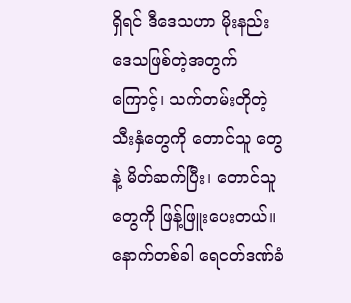ရှိရင် ဒီဒေသဟာ မိုးနည်းဒေသဖြစ်တဲ့အတွက်ကြောင့်၊ သက်တမ်းတိုတဲ့ သီးနှံတွေကို တောင်သူ တွေနဲ့ မိတ်ဆက်ပြီး၊ တောင်သူတွေကို ဖြန့်ဖြူးပေးတယ်။ နောက်တစ်ခါ ရေငတ်ဒဏ်ခံ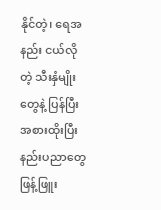နိုင်တဲ့၊ ရေအနည်း ငယ်လိုတဲ့ သီးနှံမျိုးတွေနဲ့ ပြန်ပြီးအစားထိုးပြီး နည်းပညာတွေ ဖြန့်ဖြူး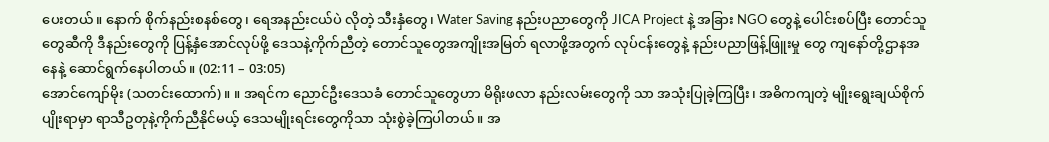ပေးတယ်။ နောက် စိုက်နည်းစနစ်တွေ၊ ရေအနည်းငယ်ပဲ လိုတဲ့ သီးနှံတွေ၊ Water Saving နည်းပညာတွေကို JICA Project နဲ့ အခြား NGO တွေနဲ့ ပေါင်းစပ်ပြီး တောင်သူ တွေဆီကို ဒီနည်းတွေကို ပြန့်နှံအောင်လုပ်ဖို့ ဒေသနဲ့ကိုက်ညီတဲ့ တောင်သူတွေအကျိုးအမြတ် ရလာဖို့အတွက် လုပ်ငန်းတွေနဲ့ နည်းပညာဖြန့်ဖြူးမှု တွေ ကျနော်တို့ဌာနအနေနဲ့ ဆောင်ရွက်နေပါတယ်။ (02:11 – 03:05)
အောင်ကျော်မိုး (သတင်းထောက်)။ ။ အရင်က ညောင်ဦးဒေသခံ တောင်သူတွေဟာ မိရိုးဖလာ နည်းလမ်းတွေကို သာ အသုံးပြုခဲ့ကြပြီး၊ အဓိကကျတဲ့ မျိုးရွေးချယ်စိုက်ပျိုးရာမှာ ရာသီဥတုနဲ့ကိုက်ညီနိုင်မယ့် ဒေသမျိုးရင်းတွေကိုသာ သုံးစွဲခဲ့ကြပါတယ်။ အ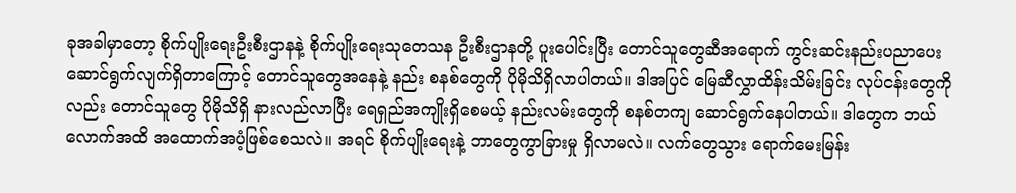ခုအခါမှာတော့ စိုက်ပျိုးရေးဦးစီးဌာနနဲ့ စိုက်ပျိုးရေးသုတေသန ဦးစီးဌာနတို့ ပူးပေါင်းပြီး တောင်သူတွေဆီအရောက် ကွင်းဆင်းနည်းပညာပေး ဆောင်ရွက်လျက်ရှိတာကြောင့် တောင်သူတွေအနေနဲ့ နည်း စနစ်တွေကို ပိုမိုသိရှိလာပါတယ်။ ဒါအပြင် မြေဆီလွှာထိန်းသိမ်းခြင်း လုပ်ငန်းတွေကိုလည်း တောင်သူတွေ ပိုမိုသိရှိ နားလည်လာပြီး ရေရှည်အကျိုးရှိစေမယ့် နည်းလမ်းတွေကို စနစ်တကျ ဆောင်ရွက်နေပါတယ်။ ဒါတွေက ဘယ် လောက်အထိ အထောက်အပံ့ဖြစ်စေသလဲ။ အရင် စိုက်ပျိုးရေးနဲ့ ဘာတွေကွာခြားမှု ရှိလာမလဲ။ လက်တွေသွား ရောက်မေးမြန်း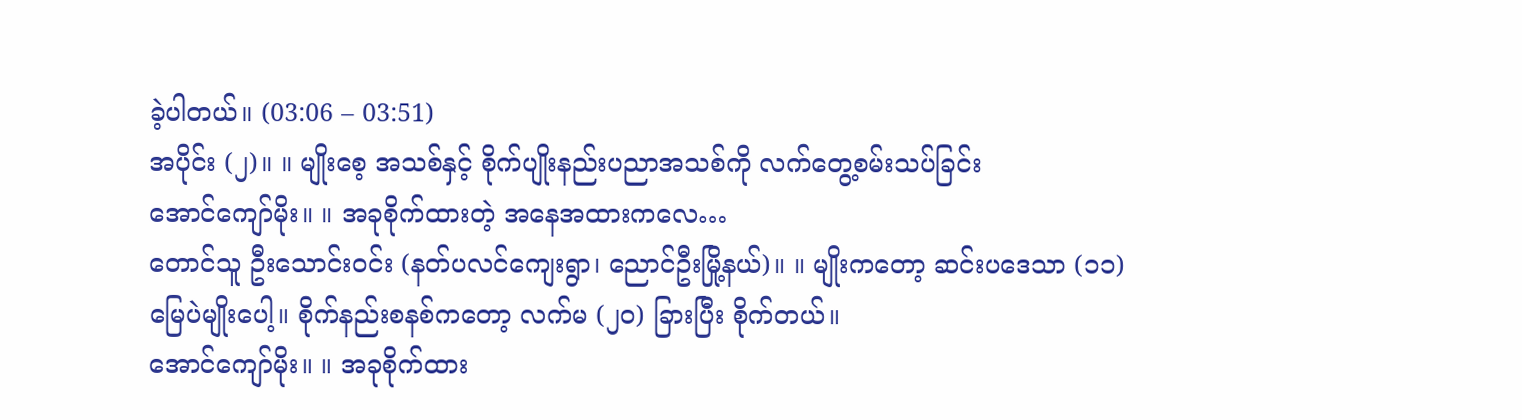ခဲ့ပါတယ်။ (03:06 – 03:51)
အပိုင်း (၂)။ ။ မျိုးစေ့ အသစ်နှင့် စိုက်ပျိုးနည်းပညာအသစ်ကို လက်တွေ့စမ်းသပ်ခြင်း
အောင်ကျော်မိုး။ ။ အခုစိုက်ထားတဲ့ အနေအထားကလေ…
တောင်သူ ဦးသောင်းဝင်း (နတ်ပလင်ကျေးရွာ၊ ညောင်ဦးမြို့နယ်)။ ။ မျိုးကတော့ ဆင်းပဒေသာ (၁၁) မြေပဲမျိုးပေါ့။ စိုက်နည်းစနစ်ကတော့ လက်မ (၂၀) ခြားပြီး စိုက်တယ်။
အောင်ကျော်မိုး။ ။ အခုစိုက်ထား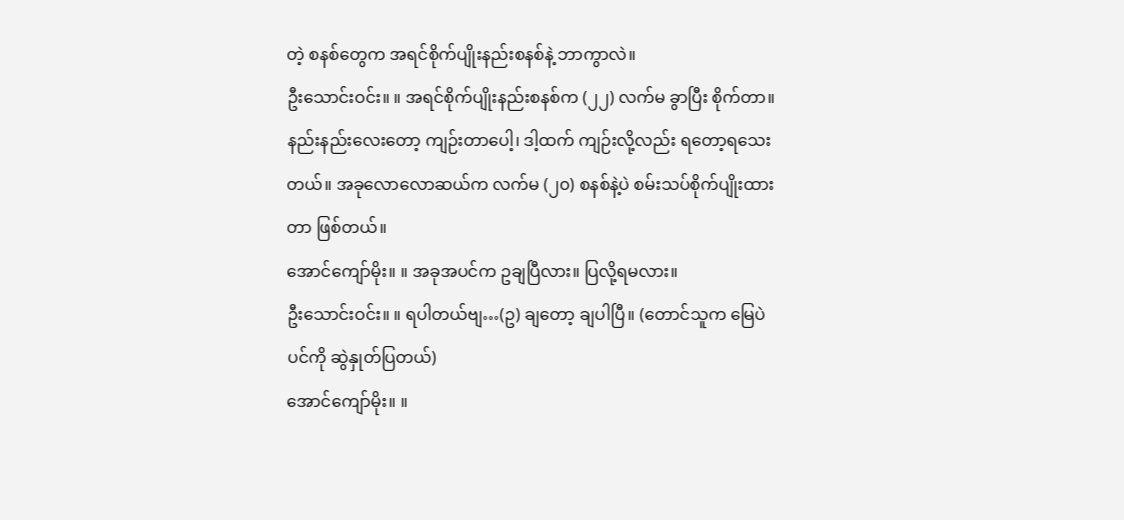တဲ့ စနစ်တွေက အရင်စိုက်ပျိုးနည်းစနစ်နဲ့ ဘာကွာလဲ။
ဦးသောင်းဝင်း။ ။ အရင်စိုက်ပျိုးနည်းစနစ်က (၂၂) လက်မ ခွာပြီး စိုက်တာ။ နည်းနည်းလေးတော့ ကျဉ်းတာပေါ့၊ ဒါ့ထက် ကျဉ်းလို့လည်း ရတော့ရသေးတယ်။ အခုလောလောဆယ်က လက်မ (၂၀) စနစ်နဲ့ပဲ စမ်းသပ်စိုက်ပျိုးထား တာ ဖြစ်တယ်။
အောင်ကျော်မိုး။ ။ အခုအပင်က ဥချပြီလား။ ပြလို့ရမလား။
ဦးသောင်းဝင်း။ ။ ရပါတယ်ဗျ…(ဥ) ချတော့ ချပါပြီ။ (တောင်သူက မြေပဲပင်ကို ဆွဲနှုတ်ပြတယ်)
အောင်ကျော်မိုး။ ။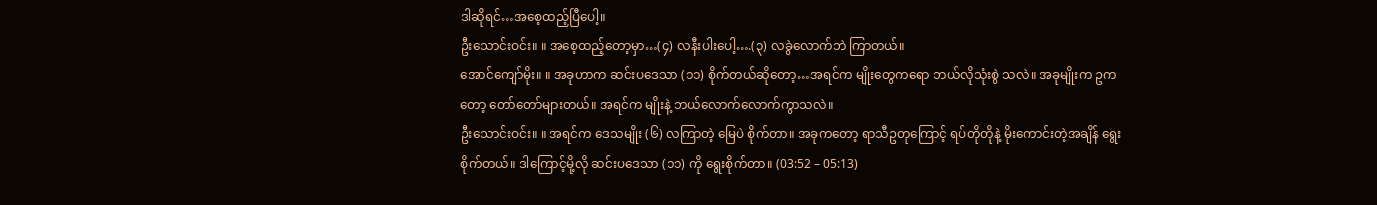ဒါဆိုရင်…အစေ့ထည့်ပြီပေါ့။
ဦးသောင်းဝင်း။ ။ အစေ့ထည့်တော့မှာ…(၄) လနီးပါးပေါ့….(၃) လခွဲလောက်ဘဲ ကြာတယ်။
အောင်ကျော်မိုး။ ။ အခုဟာက ဆင်းပဒေသာ (၁၁) စိုက်တယ်ဆိုတော့…အရင်က မျိုးတွေကရော ဘယ်လိုသုံးစွဲ သလဲ။ အခုမျိုးက ဥကတော့ တော်တော်များတယ်။ အရင်က မျိုးနဲ့ ဘယ်လောက်လောက်ကွာသလဲ။
ဦးသောင်းဝင်း။ ။ အရင်က ဒေသမျိုး (၆) လကြာတဲ့ မြေပဲ စိုက်တာ။ အခုကတော့ ရာသီဥတုကြောင့် ရပ်တိုတိုနဲ့ မိုးကောင်းတဲ့အချိန် ရွေးစိုက်တယ်။ ဒါကြောင့်မို့လို ဆင်းပဒေသာ (၁၁) ကို ရွေးစိုက်တာ။ (03:52 – 05:13)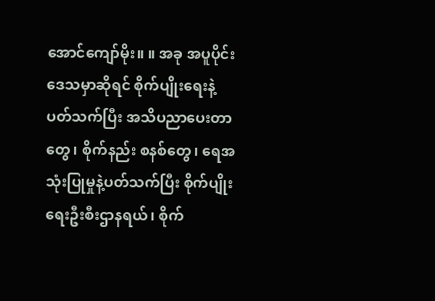အောင်ကျော်မိုး။ ။ အခု အပူပိုင်းဒေသမှာဆိုရင် စိုက်ပျိုးရေးနဲ့ပတ်သက်ပြီး အသိပညာပေးတာတွေ၊ စိုက်နည်း စနစ်တွေ၊ ရေအသုံးပြုမှုနဲ့ပတ်သက်ပြီး စိုက်ပျိုးရေးဦးစီးဌာနရယ်၊ စိုက်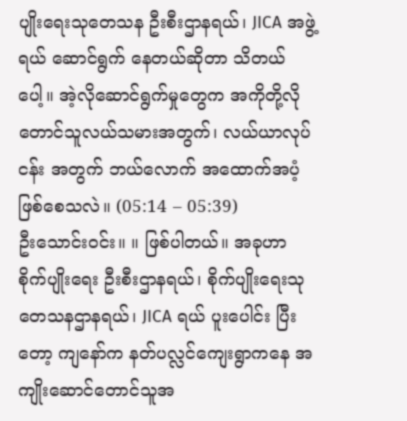ပျိုးရေးသုတေသန ဦးစီးဌာနရယ်၊ JICA အဖွဲ့ ရယ် ဆောင်ရွက် နေတယ်ဆိုတာ သိတယ်ပေါ့။ အဲ့လိုဆောင်ရွက်မှုတွေက အကိုတို့လို တောင်သူလယ်သမားအတွက်၊ လယ်ယာလုပ်ငန်း အတွက် ဘယ်လောက် အထောက်အပံ့ ဖြစ်စေသလဲ။ (05:14 – 05:39)
ဦးသောင်းဝင်း။ ။ ဖြစ်ပါတယ်။ အခုဟာ စိုက်ပျိုးရေး ဦးစီးဌာနရယ်၊ စိုက်ပျိုးရေးသုတေသနဌာနရယ်၊ JICA ရယ် ပူးပေါင်း ပြီးတော့ ကျနော်က နတ်ပလ္လင်ကျေးရွာကနေ အကျိုးဆောင်တောင်သူအ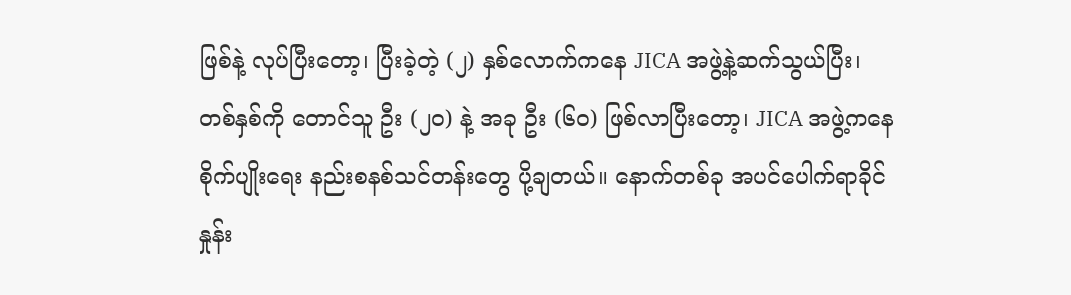ဖြစ်နဲ့ လုပ်ပြီးတော့၊ ပြီးခဲ့တဲ့ (၂) နှစ်လောက်ကနေ JICA အဖွဲ့နဲ့ဆက်သွယ်ပြီး၊ တစ်နှစ်ကို တောင်သူ ဦး (၂၀) နဲ့ အခု ဦး (၆၀) ဖြစ်လာပြီးတော့၊ JICA အဖွဲ့ကနေ စိုက်ပျိုးရေး နည်းစနစ်သင်တန်းတွေ ပို့ချတယ်။ နောက်တစ်ခု အပင်ပေါက်ရာခိုင်နှုန်း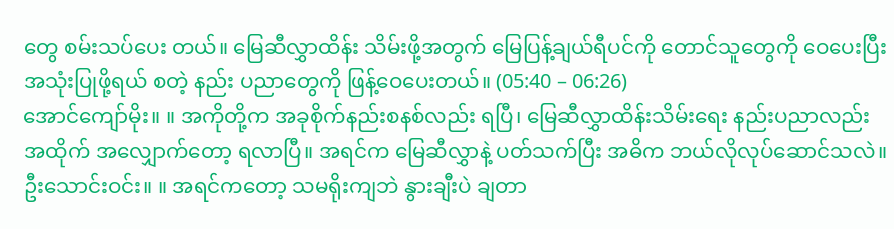တွေ စမ်းသပ်ပေး တယ်။ မြေဆီလွှာထိန်း သိမ်းဖို့အတွက် မြေပြန့်ချယ်ရီပင်ကို တောင်သူတွေကို ဝေပေးပြီး အသုံးပြုဖို့ရယ် စတဲ့ နည်း ပညာတွေကို ဖြန့်ဝေပေးတယ်။ (05:40 – 06:26)
အောင်ကျော်မိုး။ ။ အကိုတို့က အခုစိုက်နည်းစနစ်လည်း ရပြီ၊ မြေဆီလွှာထိန်းသိမ်းရေး နည်းပညာလည်း အထိုက် အလျှောက်တော့ ရလာပြီ။ အရင်က မြေဆီလွှာနဲ့ ပတ်သက်ပြီး အဓိက ဘယ်လိုလုပ်ဆောင်သလဲ။
ဦးသောင်းဝင်း။ ။ အရင်ကတော့ သမရိုးကျဘဲ နွားချီးပဲ ချတာ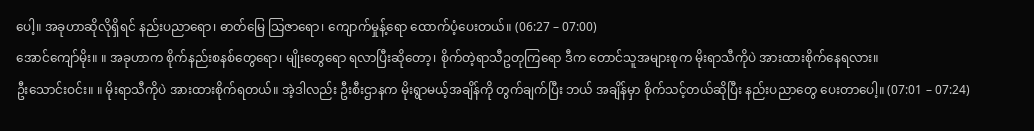ပေါ့။ အခုဟာဆိုလိုရှိရင် နည်းပညာရော၊ ဓာတ်မြေ သြဇာရော၊ ကျောက်မှုန့်ရော ထောက်ပံ့ပေးတယ်။ (06:27 – 07:00)
အောင်ကျော်မိုး။ ။ အခုဟာက စိုက်နည်းစနစ်တွေရော၊ မျိုးတွေရော ရလာပြီးဆိုတော့၊ စိုက်တဲ့ရာသီဥတုကြရော ဒီက တောင်သူအများစုက မိုးရာသီကိုပဲ အားထားစိုက်နေရလား။
ဦးသောင်းဝင်း။ ။ မိုးရာသီကိုပဲ အားထားစိုက်ရတယ်။ အဲ့ဒါလည်း ဦးစီးဌာနက မိုးရွာမယ့်အချိန်ကို တွက်ချက်ပြီး ဘယ် အချိန်မှာ စိုက်သင့်တယ်ဆိုပြီး နည်းပညာတွေ ပေးတာပေါ့။ (07:01 – 07:24)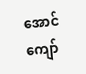အောင်ကျော်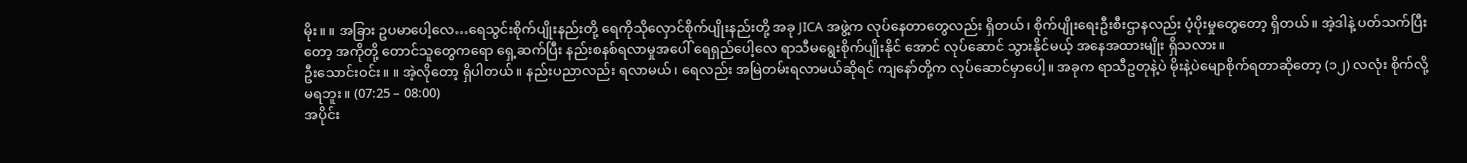မိုး။ ။ အခြား ဥပမာပေါ့လေ…ရေသွင်းစိုက်ပျိုးနည်းတို့ ရေကိုသိုလှောင်စိုက်ပျိုးနည်းတို့ အခု JICA အဖွဲ့က လုပ်နေတာတွေလည်း ရှိတယ်၊ စိုက်ပျိုးရေးဦးစီးဌာနလည်း ပံ့ပိုးမှုတွေတော့ ရှိတယ်။ အဲ့ဒါနဲ့ ပတ်သက်ပြီး တော့ အကိုတို့ တောင်သူတွေကရော ရှေ့ဆက်ပြီး နည်းစနစ်ရလာမှုအပေါ် ရေရှည်ပေါ့လေ ရာသီမရွေးစိုက်ပျိုးနိုင် အောင် လုပ်ဆောင် သွားနိုင်မယ့် အနေအထားမျိုး ရှိသလား။
ဦးသောင်းဝင်း။ ။ အဲ့လိုတော့ ရှိပါတယ်။ နည်းပညာလည်း ရလာမယ်၊ ရေလည်း အမြဲတမ်းရလာမယ်ဆိုရင် ကျနော်တို့က လုပ်ဆောင်မှာပေါ့။ အခုက ရာသီဥတုနဲ့ပဲ မိုးနဲ့ပဲမျောစိုက်ရတာဆိုတော့ (၁၂) လလုံး စိုက်လို့ မရဘူး။ (07:25 – 08:00)
အပိုင်း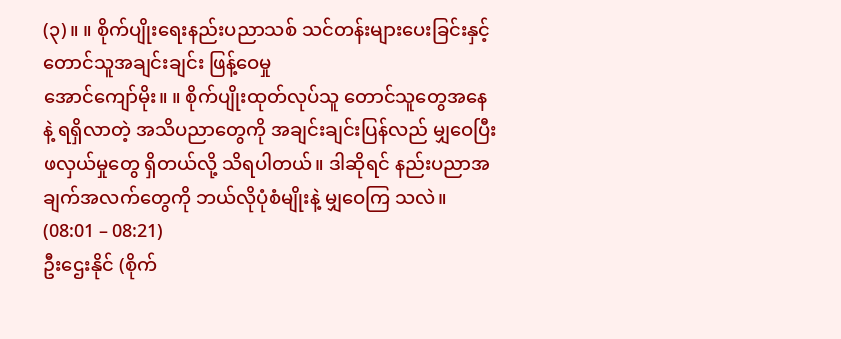(၃)။ ။ စိုက်ပျိုးရေးနည်းပညာသစ် သင်တန်းများပေးခြင်းနှင့် တောင်သူအချင်းချင်း ဖြန့်ဝေမှု
အောင်ကျော်မိုး။ ။ စိုက်ပျိုးထုတ်လုပ်သူ တောင်သူတွေအနေနဲ့ ရရှိလာတဲ့ အသိပညာတွေကို အချင်းချင်းပြန်လည် မျှဝေပြီး ဖလှယ်မှုတွေ ရှိတယ်လို့ သိရပါတယ်။ ဒါဆိုရင် နည်းပညာအချက်အလက်တွေကို ဘယ်လိုပုံစံမျိုးနဲ့ မျှဝေကြ သလဲ။ (08:01 – 08:21)
ဦးဌေးနိုင် (စိုက်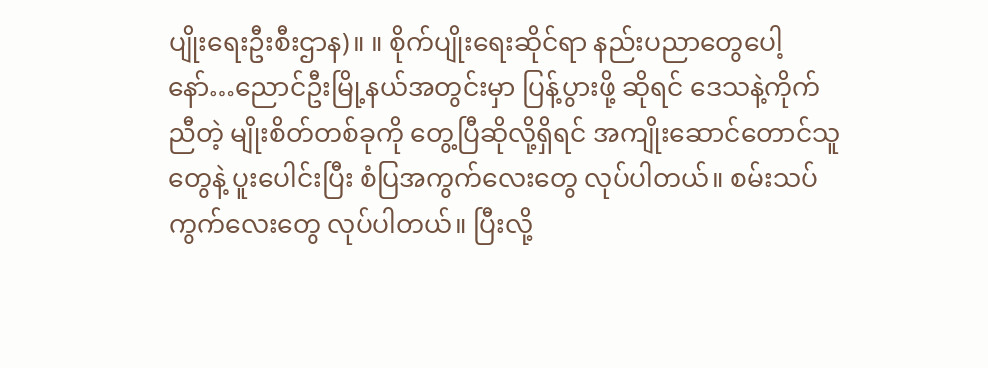ပျိုးရေးဦးစီးဌာန)။ ။ စိုက်ပျိုးရေးဆိုင်ရာ နည်းပညာတွေပေါ့နော်…ညောင်ဦးမြို့နယ်အတွင်းမှာ ပြန့်ပွားဖို့ ဆိုရင် ဒေသနဲ့ကိုက်ညီတဲ့ မျိုးစိတ်တစ်ခုကို တွေ့ပြီဆိုလို့ရှိရင် အကျိုးဆောင်တောင်သူတွေနဲ့ ပူးပေါင်းပြီး စံပြအကွက်လေးတွေ လုပ်ပါတယ်။ စမ်းသပ်ကွက်လေးတွေ လုပ်ပါတယ်။ ပြီးလို့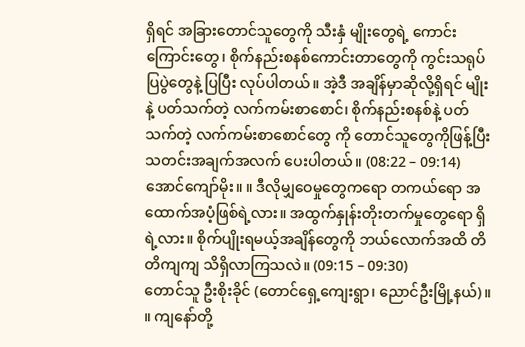ရှိရင် အခြားတောင်သူတွေကို သီးနှံ မျိုးတွေရဲ့ ကောင်းကြောင်းတွေ၊ စိုက်နည်းစနစ်ကောင်းတာတွေကို ကွင်းသရုပ်ပြပွဲတွေနဲ့ ပြပြီး လုပ်ပါတယ်။ အဲ့ဒီ အချိန်မှာဆိုလို့ရှိရင် မျိုးနဲ့ ပတ်သက်တဲ့ လက်ကမ်းစာစောင်၊ စိုက်နည်းစနစ်နဲ့ ပတ်သက်တဲ့ လက်ကမ်းစာစောင်တွေ ကို တောင်သူတွေကိုဖြန့်ပြီး သတင်းအချက်အလက် ပေးပါတယ်။ (08:22 – 09:14)
အောင်ကျော်မိုး။ ။ ဒီလိုမျှဝေမှုတွေကရော တကယ်ရော အထောက်အပံ့ဖြစ်ရဲ့လား။ အထွက်နှုန်းတိုးတက်မှုတွေရော ရှိရဲ့လား။ စိုက်ပျိုးရမယ့်အချိန်တွေကို ဘယ်လောက်အထိ တိတိကျကျ သိရှိလာကြသလဲ။ (09:15 – 09:30)
တောင်သူ ဦးစိုးခိုင် (တောင်ရှေ့ကျေးရွာ၊ ညောင်ဦးမြို့နယ်)။ ။ ကျနော်တို့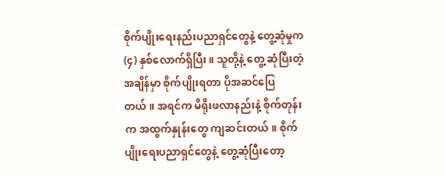စိုက်ပျိုးရေးနည်းပညာရှင်တွေနဲ့ တွေ့ဆုံမှုက (၄) နှစ်လောက်ရှိပြီး။ သူတို့နဲ့ တွေ့ ဆုံပြီးတဲ့အချိန်မှာ စိုက်ပျိုးရတာ ပိုအဆင်ပြေတယ်။ အရင်က မိရိုးဖလာနည်းနဲ့ စိုက်တုန်းက အထွက်နှုန်းတွေ ကျဆင်းတယ်။ စိုက်ပျိုးရေးပညာရှင်တွေနဲ့ တွေ့ဆုံပြီးတော့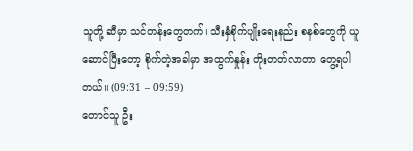သူတို့ ဆီမှာ သင်တန်းတွေတက်၊ သီးနှံစိုက်ပျိုးရေးနည်း စနစ်တွေကို ယူဆောင်ပြီးတော့ စိုက်တဲ့အခါမှာ အထွက်နှုန်း တိုးတတ်လာတာ တွေ့ရပါတယ်။ (09:31 – 09:59)
တောင်သူ ဦး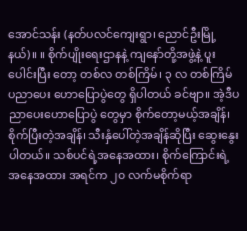အောင်သန်း (နတ်ပလင်ကျေးရွာ၊ ညောင်ဦးမြို့နယ်)။ ။ စိုက်ပျိုးရေးဌာနနဲ့ ကျနော်တို့အဖွဲ့နဲ့ ပူးပေါင်းပြီး တော့ တစ်လ တစ်ကြိမ်၊ ၃ လ တစ်ကြိမ် ပညာပေး ဟောပြောပွဲတွေ ရှိပါတယ် ခင်ဗျာ။ အဲ့ဒီပညာပေးဟောပြောပွဲ တွေမှာ စိုက်တော့မယ့်အချိန်၊ စိုက်ပြီးတဲ့အချိန်၊ သီးနှံပေါ်တဲ့အချိန်ဆိုပြီး ဆွေးနွေးပါတယ်။ သစ်ပင်ရဲ့အနေအထား၊ စိုက်ကြောင်းရဲ့အနေအထား အရင်က ၂၀ လက်မစိုက်ရာ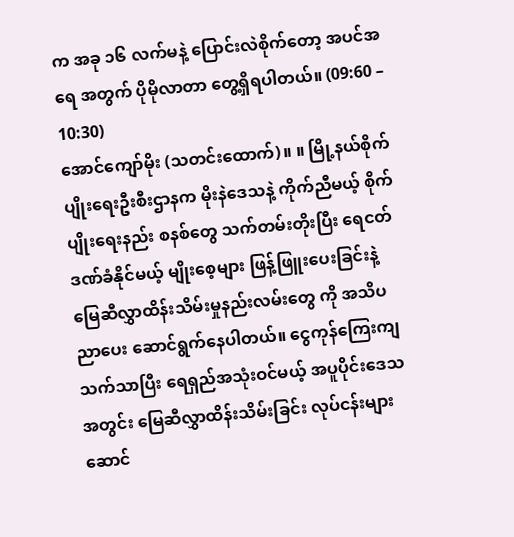က အခု ၁၆ လက်မနဲ့ ပြောင်းလဲစိုက်တော့ အပင်အရေ အတွက် ပိုမိုလာတာ တွေ့ရှိရပါတယ်။ (09:60 – 10:30)
အောင်ကျော်မိုး (သတင်းထောက်)။ ။ မြို့နယ်စိုက်ပျိုးရေးဦးစီးဌာနက မိုးနဲဒေသနဲ့ ကိုက်ညီမယ့် စိုက်ပျိုးရေးနည်း စနစ်တွေ သက်တမ်းတိုးပြီး ရေငတ်ဒဏ်ခံနိုင်မယ့် မျိုးစေ့များ ဖြန့်ဖြူးပေးခြင်းနဲ့ မြေဆီလွှာထိန်းသိမ်းမှုနည်းလမ်းတွေ ကို အသိပညာပေး ဆောင်ရွက်နေပါတယ်။ ငွေကုန်ကြေးကျသက်သာပြီး ရေရှည်အသုံးဝင်မယ့် အပူပိုင်းဒေသအတွင်း မြေဆီလွှာထိန်းသိမ်းခြင်း လုပ်ငန်းများ ဆောင်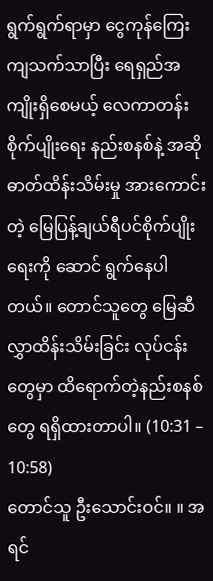ရွက်ရွက်ရာမှာ ငွေကုန်ကြေးကျသက်သာပြီး ရေရှည်အကျိုးရှိစေမယ့် လေကာတန်းစိုက်ပျိုးရေး နည်းစနစ်နဲ့ အဆိုဓာတ်ထိန်းသိမ်းမှု အားကောင်းတဲ့ မြေပြန့်ချယ်ရီပင်စိုက်ပျိုးရေးကို ဆောင် ရွက်နေပါတယ်။ တောင်သူတွေ မြေဆီလွှာထိန်းသိမ်းခြင်း လုပ်ငန်းတွေမှာ ထိရောက်တဲ့နည်းစနစ်တွေ ရရှိထားတာပါ။ (10:31 – 10:58)
တောင်သူ ဦးသောင်းဝင်။ ။ အရင်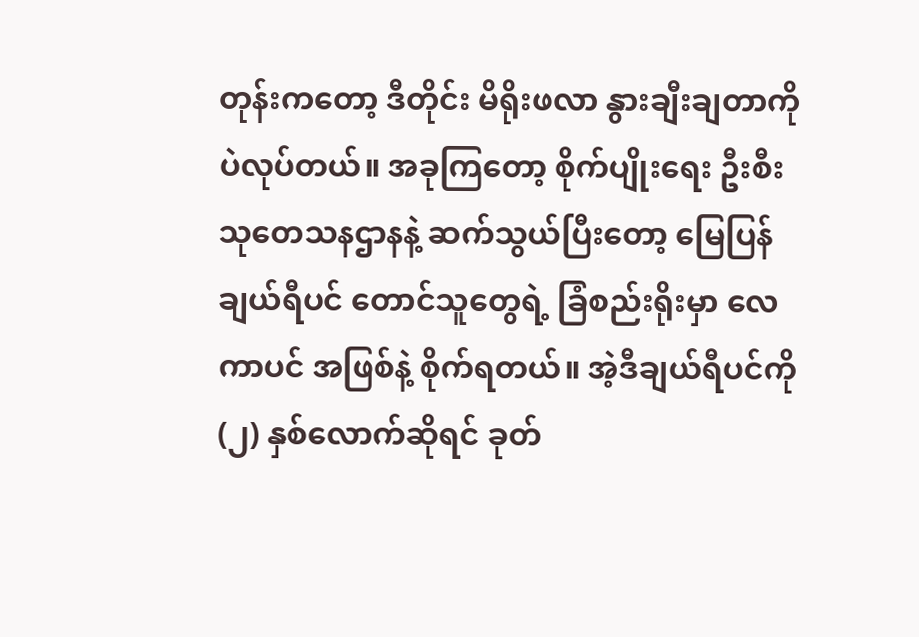တုန်းကတော့ ဒီတိုင်း မိရိုးဖလာ နွားချီးချတာကိုပဲလုပ်တယ်။ အခုကြတော့ စိုက်ပျိုးရေး ဦးစီးသုတေသနဌာနနဲ့ ဆက်သွယ်ပြီးတော့ မြေပြန်ချယ်ရီပင် တောင်သူတွေရဲ့ ခြံစည်းရိုးမှာ လေကာပင် အဖြစ်နဲ့ စိုက်ရတယ်။ အဲ့ဒီချယ်ရီပင်ကို (၂) နှစ်လောက်ဆိုရင် ခုတ်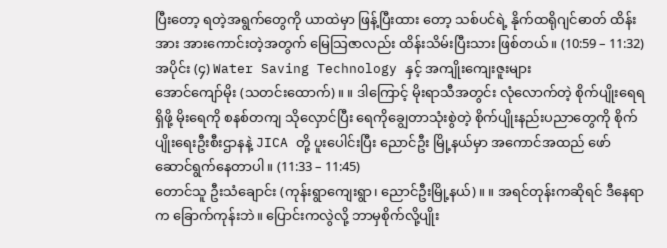ပြီးတော့ ရတဲ့အရွက်တွေကို ယာထဲမှာ ဖြန့်ပြီးထား တော့ သစ်ပင်ရဲ့ နိုက်ထရိုဂျင်ဓာတ် ထိန်းအား အားကောင်းတဲ့အတွက် မြေသြဇာလည်း ထိန်းသိမ်းပြီးသား ဖြစ်တယ်။ (10:59 – 11:32)
အပိုင်း (၄) Water Saving Technology နှင့် အကျိုးကျေးဇူးများ
အောင်ကျော်မိုး (သတင်းထောက်)။ ။ ဒါကြောင့် မိုးရာသီအတွင်း လုံလောက်တဲ့ စိုက်ပျိုးရေရရှိဖို့ မိုးရေကို စနစ်တကျ သိုလှောင်ပြီး ရေကိုချွေတာသုံးစွဲတဲ့ စိုက်ပျိုးနည်းပညာတွေကို စိုက်ပျိုးရေးဦးစီးဌာနနဲ့ JICA တို့ ပူးပေါင်းပြီး ညောင်ဦး မြို့နယ်မှာ အကောင်အထည် ဖော်ဆောင်ရွက်နေတာပါ။ (11:33 – 11:45)
တောင်သူ ဦးသံချောင်း (ကုန်းရွာကျေးရွာ၊ ညောင်ဦးမြို့နယ်)။ ။ အရင်တုန်းကဆိုရင် ဒီနေရာက ခြောက်ကုန်းဘဲ။ ပြောင်းကလွဲလို့ ဘာမှစိုက်လို့ပျိုး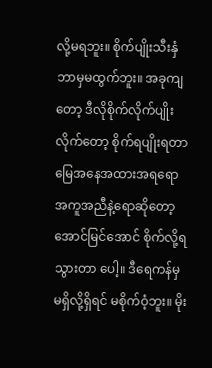လို့မရဘူး။ စိုက်ပျိုးသီးနှံ ဘာမှမထွက်ဘူး။ အခုကျတော့ ဒီလိုစိုက်လိုက်ပျိုး လိုက်တော့ စိုက်ရပျိုးရတာ မြေအနေအထားအရရော အကူအညီနဲ့ရောဆိုတော့ အောင်မြင်အောင် စိုက်လို့ရသွားတာ ပေါ့။ ဒီရေကန်မှ မရှိလို့ရှိရင် မစိုက်ဝံ့ဘူး။ မိုး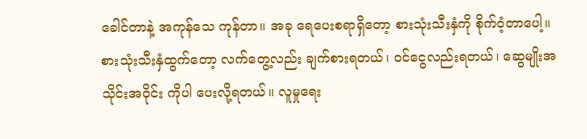ခေါင်တာနဲ့ အကုန်သေ ကုန်တာ။ အခု ရေပေးစရာရှိတော့ စားသုံးသီးနှံကို စိုက်ဝံ့တာပေါ့။ စားသုံးသီးနှံထွက်တော့ လက်တွေ့လည်း ချက်စားရတယ်၊ ဝင်ငွေလည်းရတယ်၊ ဆွေမျိုးအသိုင်းအဝိုင်း ကိုပါ ပေးလို့ရတယ်။ လူမှုရေး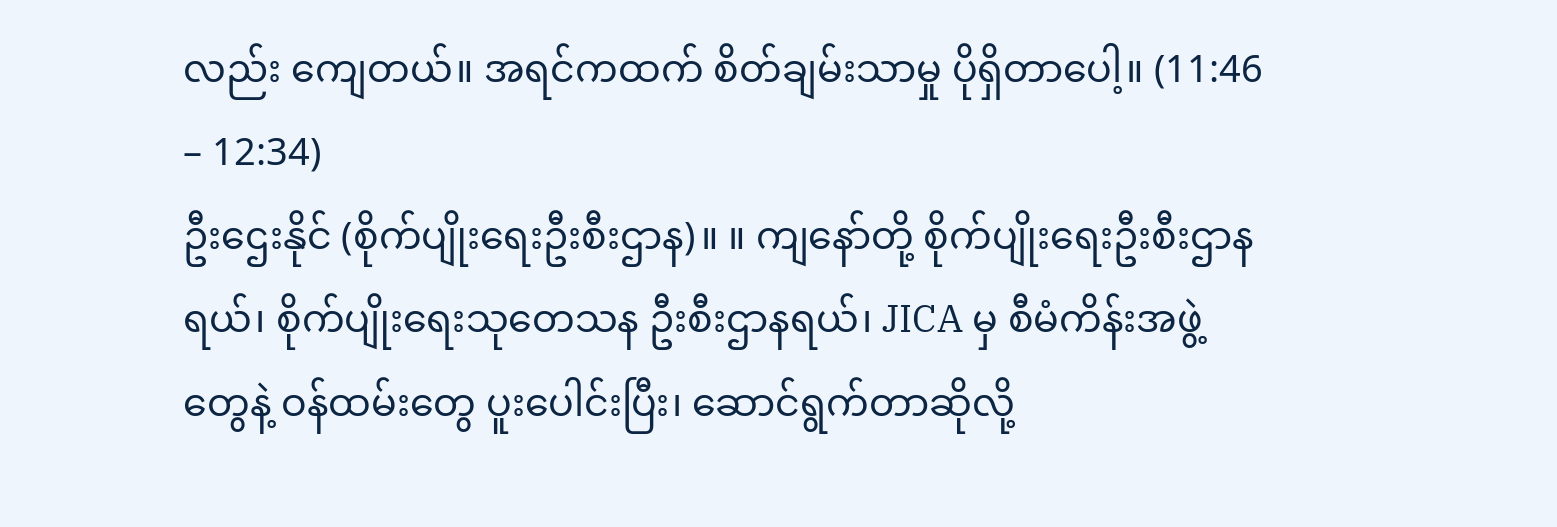လည်း ကျေတယ်။ အရင်ကထက် စိတ်ချမ်းသာမှု ပိုရှိတာပေါ့။ (11:46 – 12:34)
ဦးဌေးနိုင် (စိုက်ပျိုးရေးဦးစီးဌာန)။ ။ ကျနော်တို့ စိုက်ပျိုးရေးဦးစီးဌာနရယ်၊ စိုက်ပျိုးရေးသုတေသန ဦးစီးဌာနရယ်၊ JICA မှ စီမံကိန်းအဖွဲ့တွေနဲ့ ဝန်ထမ်းတွေ ပူးပေါင်းပြီး၊ ဆောင်ရွက်တာဆိုလို့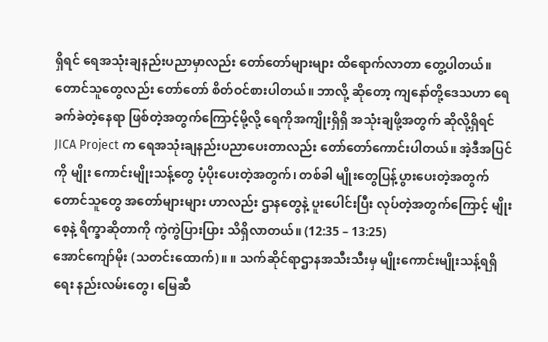ရှိရင် ရေအသုံးချနည်းပညာမှာလည်း တော်တော်များများ ထိရောက်လာတာ တွေ့ပါတယ်။ တောင်သူတွေလည်း တော်တော် စိတ်ဝင်စားပါတယ်။ ဘာလို့ ဆိုတော့ ကျနော်တို့ဒေသဟာ ရေခက်ခဲတဲ့နေရာ ဖြစ်တဲ့အတွက်ကြောင့်မို့လို့ ရေကိုအကျိုးရှိရှိ အသုံးချဖို့အတွက် ဆိုလို့ရှိရင် JICA Project က ရေအသုံးချနည်းပညာပေးတာလည်း တော်တော်ကောင်းပါတယ်။ အဲ့ဒီအပြင်ကို မျိုး ကောင်းမျိုးသန့်တွေ ပံ့ပိုးပေးတဲ့အတွက်၊ တစ်ခါ မျိုးတွေပြန့်ပွားပေးတဲ့အတွက် တောင်သူတွေ အတော်များများ ဟာလည်း ဌာနတွေနဲ့ ပူးပေါင်းပြီး လုပ်တဲ့အတွက်ကြောင့် မျိုးစေ့နဲ့ ရိက္ခာဆိုတာကို ကွဲကွဲပြားပြား သိရှိလာတယ်။ (12:35 – 13:25)
အောင်ကျော်မိုး (သတင်းထောက်)။ ။ သက်ဆိုင်ရာဌာနအသီးသီးမှ မျိုးကောင်းမျိုးသန့်ရရှိရေး နည်းလမ်းတွေ၊ မြေဆီ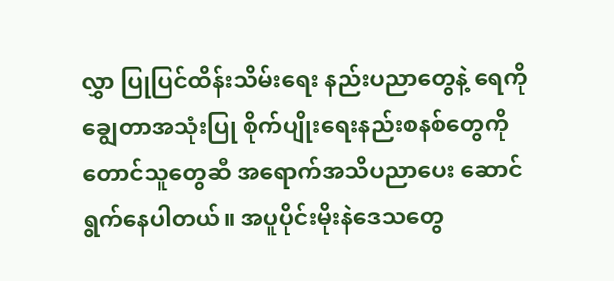လွှာ ပြုပြင်ထိန်းသိမ်းရေး နည်းပညာတွေနဲ့ ရေကိုချွေတာအသုံးပြု စိုက်ပျိုးရေးနည်းစနစ်တွေကို တောင်သူတွေဆီ အရောက်အသိပညာပေး ဆောင်ရွက်နေပါတယ်။ အပူပိုင်းမိုးနဲဒေသတွေ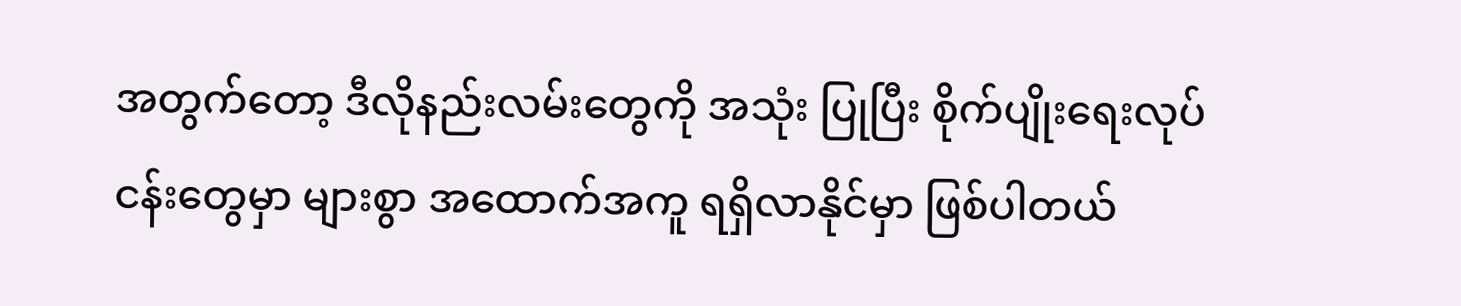အတွက်တော့ ဒီလိုနည်းလမ်းတွေကို အသုံး ပြုပြီး စိုက်ပျိုးရေးလုပ်ငန်းတွေမှာ များစွာ အထောက်အကူ ရရှိလာနိုင်မှာ ဖြစ်ပါတယ်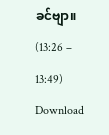ခင်ဗျာ။ (13:26 – 13:49)
Download